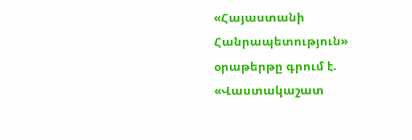«Հայաստանի Հանրապետություն» օրաթերթը գրում է.
«Վաստակաշատ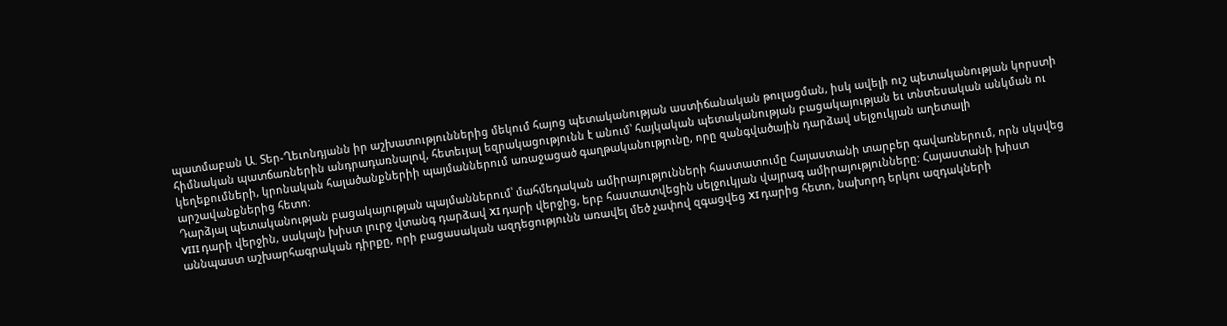պատմաբան Ա. Տեր-Ղեւոնդյանն իր աշխատություններից մեկում հայոց պետականության աստիճանական թուլացման, իսկ ավելի ուշ պետականության կորստի հիմնական պատճառներին անդրադառնալով, հետեւյալ եզրակացությունն է անում՝ հայկական պետականության բացակայության եւ տնտեսական անկման ու կեղեքումների, կրոնական հալածանքներիի պայմաններում առաջացած գաղթականությունը, որը զանգվածային դարձավ սելջուկյան աղետալի արշավանքներից հետո:
Դարձյալ պետականության բացակայության պայմաններում՝ մահմեդական ամիրայությունների հաստատումը Հայաստանի տարբեր գավառներում, որն սկսվեց VIII դարի վերջին, սակայն խիստ լուրջ վտանգ դարձավ XI դարի վերջից, երբ հաստատվեցին սելջուկյան վայրագ ամիրայությունները: Հայաստանի խիստ աննպաստ աշխարհագրական դիրքը, որի բացասական ազդեցությունն առավել մեծ չափով զգացվեց XI դարից հետո, նախորդ երկու ազդակների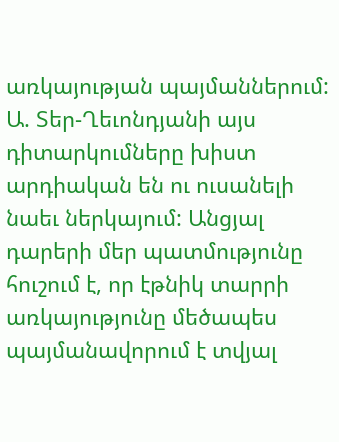առկայության պայմաններում:
Ա. Տեր-Ղեւոնդյանի այս դիտարկումները խիստ արդիական են ու ուսանելի նաեւ ներկայում: Անցյալ դարերի մեր պատմությունը հուշում է, որ էթնիկ տարրի առկայությունը մեծապես պայմանավորում է տվյալ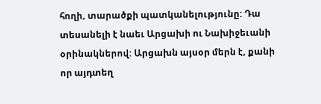հողի, տարածքի պատկանելությունը: Դա տեսանելի է նաեւ Արցախի ու Նախիջեւանի օրինակներով: Արցախն այսօր մերն է, քանի որ այդտեղ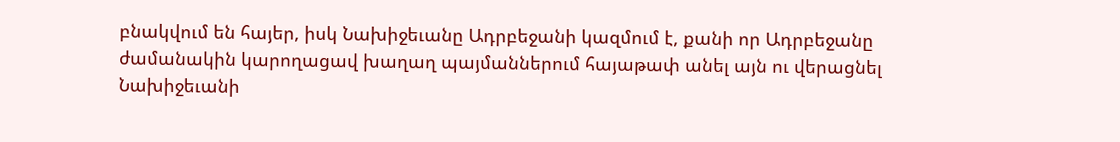բնակվում են հայեր, իսկ Նախիջեւանը Ադրբեջանի կազմում է, քանի որ Ադրբեջանը ժամանակին կարողացավ խաղաղ պայմաններում հայաթափ անել այն ու վերացնել Նախիջեւանի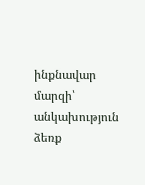ինքնավար մարզի՝ անկախություն ձեռք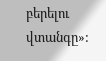բերելու վտանգը»: